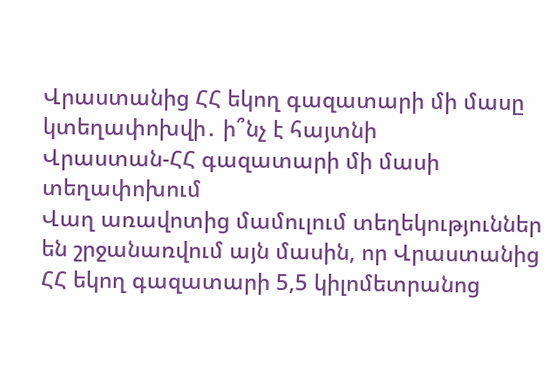Վրաստանից ՀՀ եկող գազատարի մի մասը կտեղափոխվի․ ի՞նչ է հայտնի
Վրաստան-ՀՀ գազատարի մի մասի տեղափոխում
Վաղ առավոտից մամուլում տեղեկություններ են շրջանառվում այն մասին, որ Վրաստանից ՀՀ եկող գազատարի 5,5 կիլոմետրանոց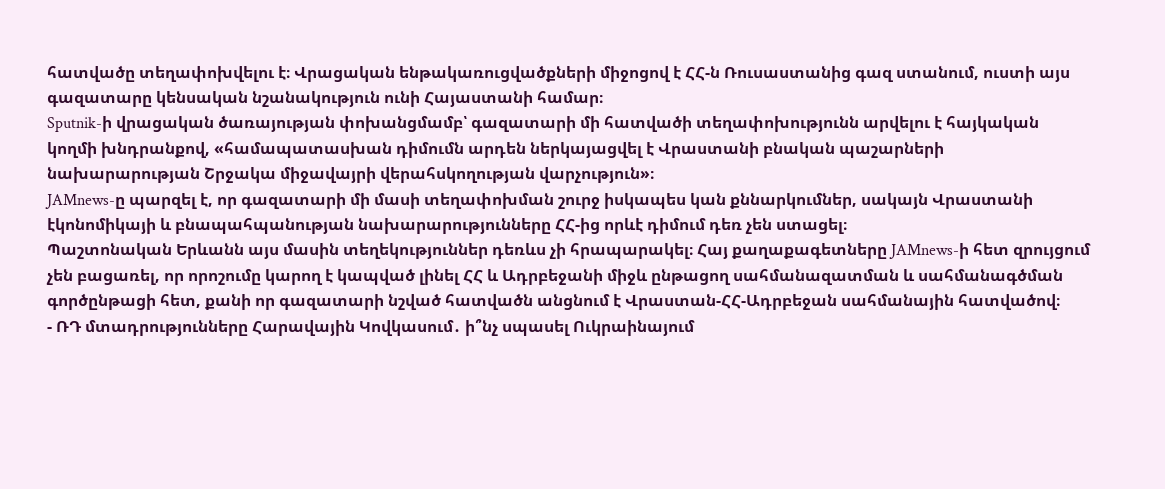հատվածը տեղափոխվելու է։ Վրացական ենթակառուցվածքների միջոցով է ՀՀ-ն Ռուսաստանից գազ ստանում, ուստի այս գազատարը կենսական նշանակություն ունի Հայաստանի համար։
Sputnik-ի վրացական ծառայության փոխանցմամբ՝ գազատարի մի հատվածի տեղափոխությունն արվելու է հայկական կողմի խնդրանքով, «համապատասխան դիմումն արդեն ներկայացվել է Վրաստանի բնական պաշարների նախարարության Շրջակա միջավայրի վերահսկողության վարչություն»։
JAMnews-ը պարզել է, որ գազատարի մի մասի տեղափոխման շուրջ իսկապես կան քննարկումներ, սակայն Վրաստանի էկոնոմիկայի և բնապահպանության նախարարությունները ՀՀ-ից որևէ դիմում դեռ չեն ստացել։
Պաշտոնական Երևանն այս մասին տեղեկություններ դեռևս չի հրապարակել։ Հայ քաղաքագետները JAMnews-ի հետ զրույցում չեն բացառել, որ որոշումը կարող է կապված լինել ՀՀ և Ադրբեջանի միջև ընթացող սահմանազատման և սահմանագծման գործընթացի հետ, քանի որ գազատարի նշված հատվածն անցնում է Վրաստան-ՀՀ-Ադրբեջան սահմանային հատվածով։
- ՌԴ մտադրությունները Հարավային Կովկասում․ ի՞նչ սպասել Ուկրաինայում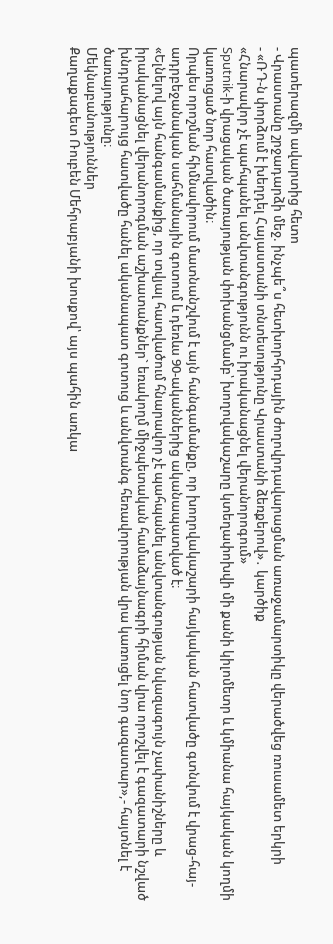պատերազմի ավարտից հետո
- Վրաստանը շրջադարձի մեջ. ինչպե՞ս հետխորհրդային ժողովրդավարացման առաջամարտիկը վերածվեց ռուսամետ երկրի
- «ՌԴ-ն փորձում է խեղդել Հայաստանի տնտեսությունը Վրաստանի ձեռքերով»․ կարծիք
«Հնարավոր չէ պահպանել անվտանգությունն ու իրականացնել վերանորոգում»
Sputnik-ի վրացական ծառայության փոխանցմամբ՝ խողովակաշարը կտեղափոխվի մի քանի կիլոմետր և կմիանա հայկական կողմի կառուցած նոր հատվածին։
Որպես որոշման հիմնավորում մատնանշվում է այն հանգամանքը, որ խողովակաշարի հայկական հատվածը գտնվում է վրաց-հայ-ադրբեջանական սահմանային գոտում և դեռևս 90-ականներից ականապատված է։
«Ելնելով այն հանգամանքից, որ տվյալ հատվածում հնարավոր չէ պահպանել անվտանգության նվազագույն չափանիշները և իրականացնել վերանորոգման աշխատանքներ` եռակողմ միջպետական համաձայնագրի հիման վրա որոշվել է գազատարի նշված խնդրահարույց հատվածը հանել ականապատ գոտուց և անվտանգ հեռավորության վրա կառուցել նոր գազատար»,- հայտնել է ծառայությունը։
Մեկնաբանություններ
Քաղաքագետ Ռուբեն Մեհրաբյանի խոսքով՝ այս պահին առկա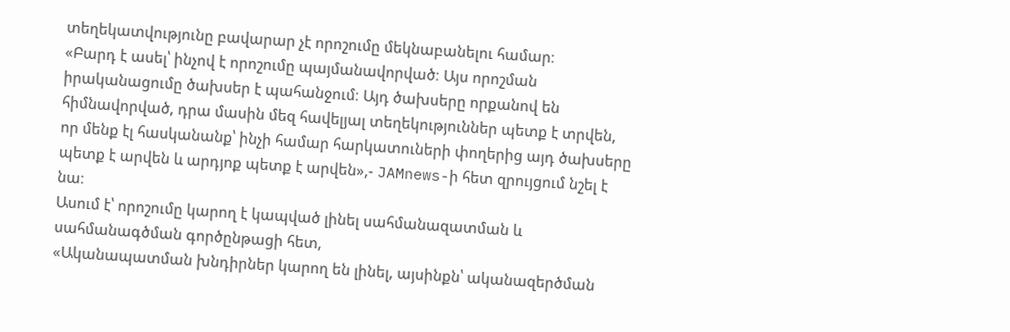տեղեկատվությունը բավարար չէ որոշումը մեկնաբանելու համար։
«Բարդ է ասել՝ ինչով է որոշումը պայմանավորված։ Այս որոշման իրականացումը ծախսեր է պահանջում։ Այդ ծախսերը որքանով են հիմնավորված, դրա մասին մեզ հավելյալ տեղեկություններ պետք է տրվեն, որ մենք էլ հասկանանք՝ ինչի համար հարկատուների փողերից այդ ծախսերը պետք է արվեն և արդյոք պետք է արվեն»,- JAMnews-ի հետ զրույցում նշել է նա։
Ասում է՝ որոշումը կարող է կապված լինել սահմանազատման և սահմանագծման գործընթացի հետ,
«Ականապատման խնդիրներ կարող են լինել, այսինքն՝ ականազերծման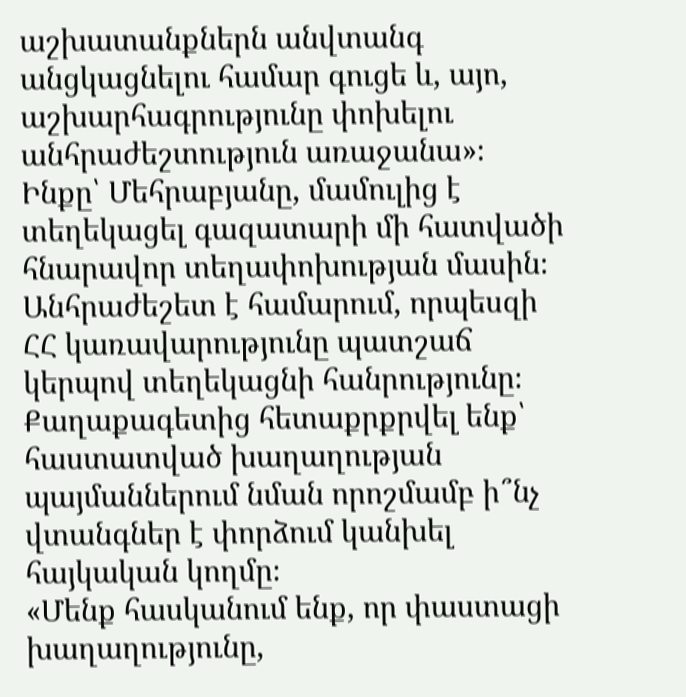աշխատանքներն անվտանգ անցկացնելու համար գուցե և, այո, աշխարհագրությունը փոխելու անհրաժեշտություն առաջանա»։
Ինքը՝ Մեհրաբյանը, մամուլից է տեղեկացել գազատարի մի հատվածի հնարավոր տեղափոխության մասին։ Անհրաժեշետ է համարում, որպեսզի ՀՀ կառավարությունը պատշաճ կերպով տեղեկացնի հանրությունը։
Քաղաքագետից հետաքրքրվել ենք՝ հաստատված խաղաղության պայմաններում նման որոշմամբ ի՞նչ վտանգներ է փորձում կանխել հայկական կողմը։
«Մենք հասկանում ենք, որ փաստացի խաղաղությունը,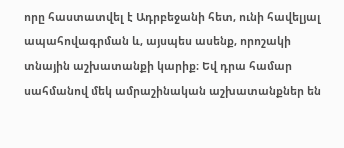որը հաստատվել է Ադրբեջանի հետ, ունի հավելյալ ապահովագրման և, այսպես ասենք, որոշակի տնային աշխատանքի կարիք։ Եվ դրա համար սահմանով մեկ ամրաշինական աշխատանքներ են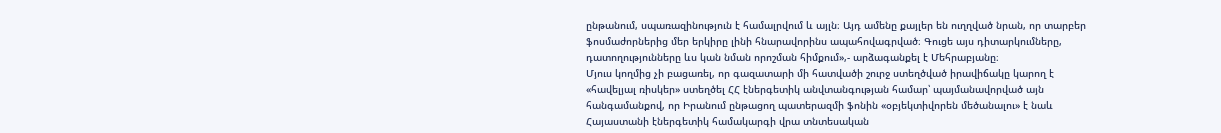ընթանում, սպառազինություն է համալրվում և այլն։ Այդ ամենը քայլեր են ուղղված նրան, որ տարբեր ֆոսմաժորներից մեր երկիրը լինի հնարավորինս ապահովագրված։ Գուցե այս դիտարկումները, դատողությունները ևս կան նման որոշման հիմքում»,- արձագանքել է Մեհրաբյանը։
Մյուս կողմից չի բացառել, որ գազատարի մի հատվածի շուրջ ստեղծված իրավիճակը կարող է «հավելյալ ռիսկեր» ստեղծել ՀՀ էներգետիկ անվտանգության համար՝ պայմանավորված այն հանգամանքով, որ Իրանում ընթացող պատերազմի ֆոնին «օբյեկտիվորեն մեծանալու» է նաև Հայաստանի էներգետիկ համակարգի վրա տնտեսական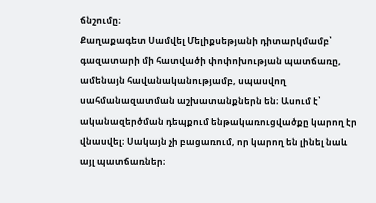ճնշումը։
Քաղաքագետ Սամվել Մելիքսեթյանի դիտարկմամբ՝ գազատարի մի հատվածի փոփոխության պատճառը, ամենայն հավանականությամբ, սպասվող սահմանազատման աշխատանքներն են։ Ասում է՝ ականազերծման դեպքում ենթակառուցվածքը կարող էր վնասվել։ Սակայն չի բացառում, որ կարող են լինել նաև այլ պատճառներ։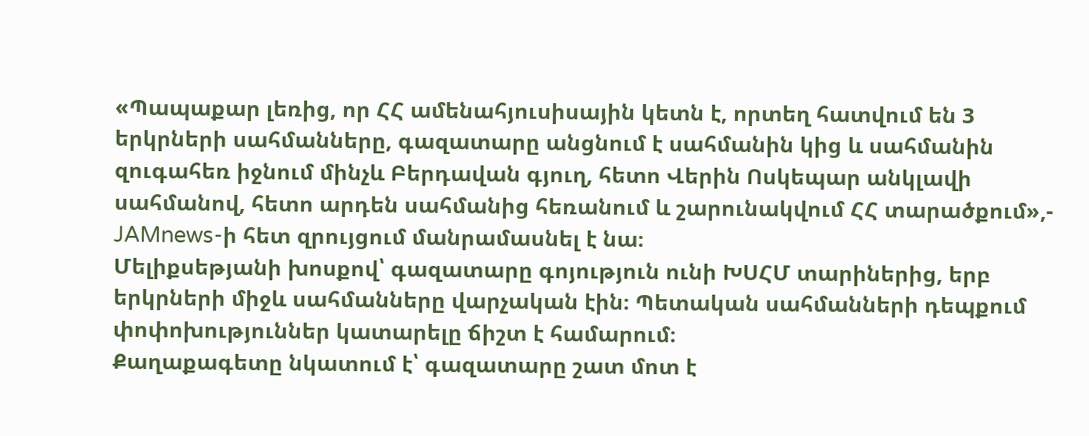«Պապաքար լեռից, որ ՀՀ ամենահյուսիսային կետն է, որտեղ հատվում են 3 երկրների սահմանները, գազատարը անցնում է սահմանին կից և սահմանին զուգահեռ իջնում մինչև Բերդավան գյուղ, հետո Վերին Ոսկեպար անկլավի սահմանով, հետո արդեն սահմանից հեռանում և շարունակվում ՀՀ տարածքում»,- JAMnews-ի հետ զրույցում մանրամասնել է նա։
Մելիքսեթյանի խոսքով՝ գազատարը գոյություն ունի ԽՍՀՄ տարիներից, երբ երկրների միջև սահմանները վարչական էին։ Պետական սահմանների դեպքում փոփոխություններ կատարելը ճիշտ է համարում։
Քաղաքագետը նկատում է՝ գազատարը շատ մոտ է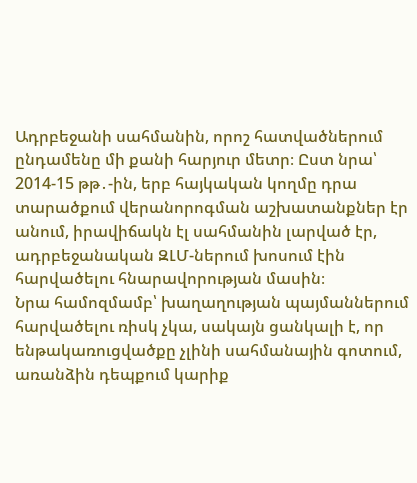Ադրբեջանի սահմանին, որոշ հատվածներում ընդամենը մի քանի հարյուր մետր։ Ըստ նրա՝ 2014-15 թթ․-ին, երբ հայկական կողմը դրա տարածքում վերանորոգման աշխատանքներ էր անում, իրավիճակն էլ սահմանին լարված էր, ադրբեջանական ԶԼՄ-ներում խոսում էին հարվածելու հնարավորության մասին։
Նրա համոզմամբ՝ խաղաղության պայմաններում հարվածելու ռիսկ չկա, սակայն ցանկալի է, որ ենթակառուցվածքը չլինի սահմանային գոտում, առանձին դեպքում կարիք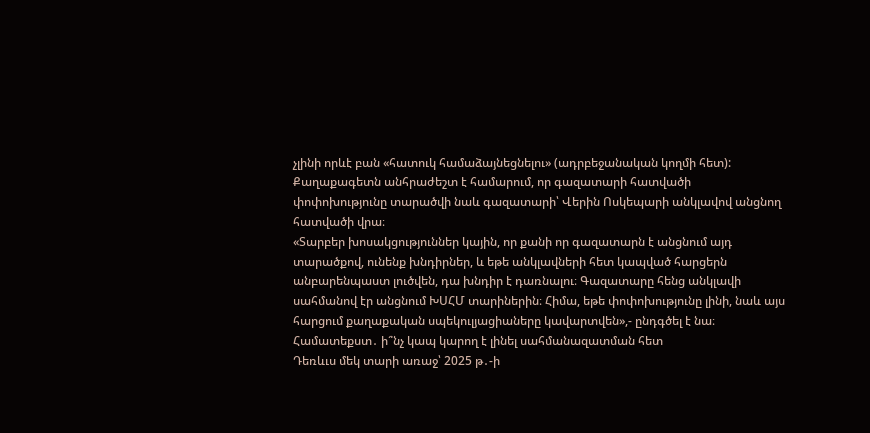չլինի որևէ բան «հատուկ համաձայնեցնելու» (ադրբեջանական կողմի հետ):
Քաղաքագետն անհրաժեշտ է համարում, որ գազատարի հատվածի փոփոխությունը տարածվի նաև գազատարի՝ Վերին Ոսկեպարի անկլավով անցնող հատվածի վրա։
«Տարբեր խոսակցություններ կային, որ քանի որ գազատարն է անցնում այդ տարածքով, ունենք խնդիրներ, և եթե անկլավների հետ կապված հարցերն անբարենպաստ լուծվեն, դա խնդիր է դառնալու։ Գազատարը հենց անկլավի սահմանով էր անցնում ԽՍՀՄ տարիներին։ Հիմա, եթե փոփոխությունը լինի, նաև այս հարցում քաղաքական սպեկուլյացիաները կավարտվեն»,- ընդգծել է նա։
Համատեքստ․ ի՞նչ կապ կարող է լինել սահմանազատման հետ
Դեռևւս մեկ տարի առաջ՝ 2025 թ․-ի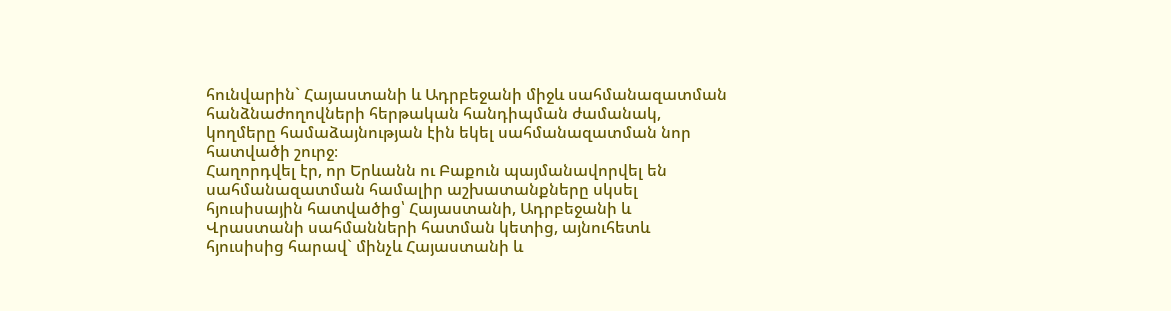հունվարին` Հայաստանի և Ադրբեջանի միջև սահմանազատման հանձնաժողովների հերթական հանդիպման ժամանակ, կողմերը համաձայնության էին եկել սահմանազատման նոր հատվածի շուրջ։
Հաղորդվել էր, որ Երևանն ու Բաքուն պայմանավորվել են սահմանազատման համալիր աշխատանքները սկսել հյուսիսային հատվածից՝ Հայաստանի, Ադրբեջանի և Վրաստանի սահմանների հատման կետից, այնուհետև հյուսիսից հարավ` մինչև Հայաստանի և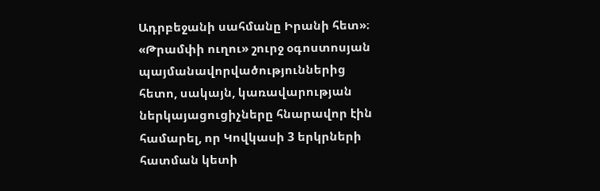Ադրբեջանի սահմանը Իրանի հետ»։
«Թրամփի ուղու» շուրջ օգոստոսյան պայմանավորվածություններից հետո, սակայն, կառավարության ներկայացուցիչները հնարավոր էին համարել, որ Կովկասի 3 երկրների հատման կետի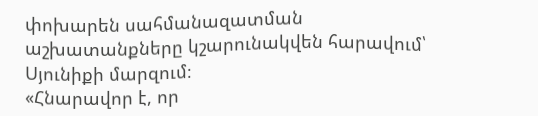փոխարեն սահմանազատման աշխատանքները կշարունակվեն հարավում՝ Սյունիքի մարզում։
«Հնարավոր է, որ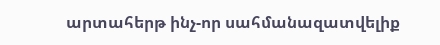արտահերթ ինչ-որ սահմանազատվելիք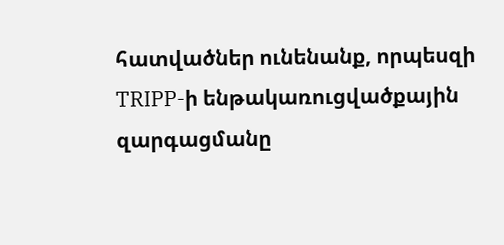հատվածներ ունենանք, որպեսզի TRIPP-ի ենթակառուցվածքային զարգացմանը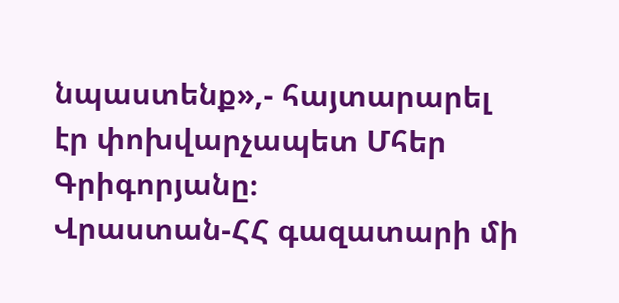նպաստենք»,- հայտարարել էր փոխվարչապետ Մհեր Գրիգորյանը։
Վրաստան-ՀՀ գազատարի մի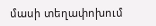մասի տեղափոխում